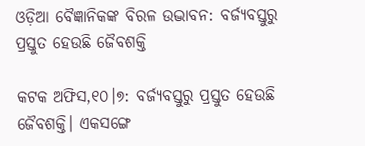ଓଡ଼ିଆ ବୈଜ୍ଞାନିକଙ୍କ ବିରଳ ଉଦ୍ଭାବନ: ବର୍ଜ୍ୟବସ୍ତୁରୁ ପ୍ରସ୍ତୁତ ହେଉଛି ଜୈବଶକ୍ତି

କଟକ ଅଫିସ,୧୦।୭: ବର୍ଜ୍ୟବସ୍ତୁରୁ ପ୍ରସ୍ତୁତ ହେଉଛି ଜୈବଶକ୍ତି। ଏକସଙ୍ଗେ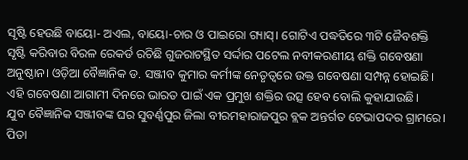ସୃଷ୍ଟି ହେଉଛି ବାୟୋ- ଅଏଲ, ବାୟୋ-ଚାର ଓ ପାଇରୋ ଗ୍ୟାସ୍‌। ଗୋଟିଏ ପଦ୍ଧତିରେ ୩ଟି ଜୈବଶକ୍ତି ସୃଷ୍ଟି କରିବାର ବିରଳ ରେକର୍ଡ ରଚିଛି ଗୁଜରାଟସ୍ଥିତ ସର୍ଦ୍ଦାର ପଟେଲ ନବୀକରଣୀୟ ଶକ୍ତି ଗବେଷଣା ଅନୁଷ୍ଠାନ। ଓଡ଼ିଆ ବୈଜ୍ଞାନିକ ଡ. ସଞ୍ଜୀବ କୁମାର କର୍ମୀଙ୍କ ନେତୃତ୍ୱରେ ଉକ୍ତ ଗବେଷଣା ସମ୍ପନ୍ନ ହୋଇଛି। ଏହି ଗବେଷଣା ଆଗାମୀ ଦିନରେ ଭାରତ ପାଇଁ ଏକ ପ୍ରମୁଖ ଶକ୍ତିର ଉତ୍ସ ହେବ ବୋଲି କୁହାଯାଉଛି।
ଯୁବ ବୈଜ୍ଞାନିକ ସଞ୍ଜୀବଙ୍କ ଘର ସୁବର୍ଣ୍ଣପୁର ଜିଲା ବୀରମହାରାଜପୁର ବ୍ଲକ ଅନ୍ତର୍ଗତ ଟେଭାପଦର ଗ୍ରାମରେ। ପିତା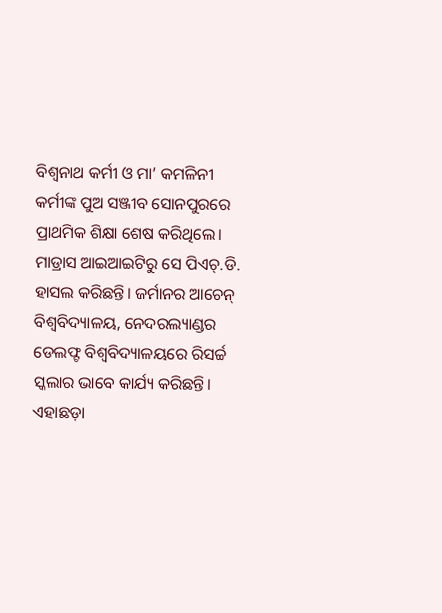ବିଶ୍ୱନାଥ କର୍ମୀ ଓ ମା’ କମଳିନୀ କର୍ମୀଙ୍କ ପୁଅ ସଞ୍ଜୀବ ସୋନପୁରରେ ପ୍ରାଥମିକ ଶିକ୍ଷା ଶେଷ କରିଥିଲେ। ମାଡ୍ରାସ ଆଇଆଇଟିରୁ ସେ ପିଏଚ୍‌.ଡି. ହାସଲ କରିଛନ୍ତି। ଜର୍ମାନର ଆଚେନ୍‌ ବିଶ୍ୱବିଦ୍ୟାଳୟ, ନେଦରଲ୍ୟାଣ୍ଡର ଡେଲଫ୍ଟ ବିଶ୍ୱବିଦ୍ୟାଳୟରେ ରିସର୍ଚ୍ଚ ସ୍କଲାର ଭାବେ କାର୍ଯ୍ୟ କରିଛନ୍ତି। ଏହାଛଡ଼ା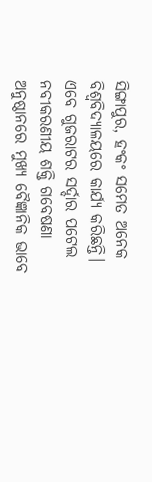ସିଙ୍ଗାପୁର, ହଂକଂ ସମେତ ଅନେକ ବିଶ୍ୱବିଦ୍ୟାଳୟରେ କାର୍ଯ୍ୟ କରିଛନ୍ତି। ଏବେ ଗୁଜରାଟର ସର୍ଦ୍ଦାର ପଟେଲ ନବୀକରଣୀୟ ଶକ୍ତି ଗବେଷଣା ଅନୁଷ୍ଠାନରେ ମୁଖ୍ୟ ବୈଜ୍ଞାନିକ ଭାବେ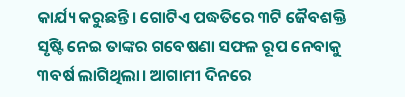କାର୍ଯ୍ୟ କରୁଛନ୍ତି। ଗୋଟିଏ ପଦ୍ଧତିରେ ୩ଟି ଜୈବଶକ୍ତି ସୃଷ୍ଟି ନେଇ ତାଙ୍କର ଗବେଷଣା ସଫଳ ରୂପ ନେବାକୁ ୩ବର୍ଷ ଲାଗିଥିଲା। ଆଗାମୀ ଦିନରେ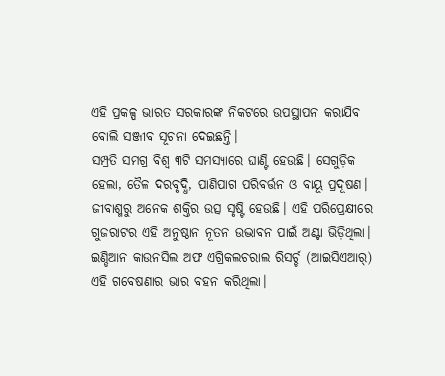ଏହି ପ୍ରକଳ୍ପ ଭାରତ ସରକାରଙ୍କ ନିକଟରେ ଉପସ୍ଥାପନ କରାଯିବ ବୋଲି ସଞ୍ଜୀବ ସୂଚନା ଦେଇଛନ୍ତି।
ସମ୍ପ୍ରତି ସମଗ୍ର ବିଶ୍ୱ ୩ଟି ସମସ୍ୟାରେ ଘାଣ୍ଟି ହେଉଛି। ସେଗୁଡ଼ିକ ହେଲା, ତୈଳ ଦରବୃଦ୍ଧି, ପାଣିପାଗ ପରିବର୍ତ୍ତନ ଓ ବାୟୂ ପ୍ରଦୂଷଣ। ଜୀବାଶ୍ମରୁ ଅନେକ ଶକ୍ତିର ଉତ୍ସ ସୃଷ୍ଟି ହେଉଛି। ଏହି ପରିପ୍ରେକ୍ଷୀରେ ଗୁଜରାଟର ଏହି ଅନୁଷ୍ଠାନ ନୂତନ ଉଦ୍ଭାବନ ପାଇଁ ଅଣ୍ଟା ଭିଡ଼ିଥିଲା। ଇଣ୍ଡିଆନ କାଉନସିଲ ଅଫ ଏଗ୍ରିକଲଚରାଲ ରିସର୍ଚ୍ଚ (ଆଇସିଏଆର୍‌) ଏହି ଗବେଷଣାର ଭାର ବହନ କରିଥିଲା।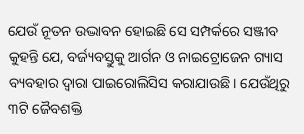ଯେଉଁ ନୂତନ ଉଦ୍ଭାବନ ହୋଇଛି ସେ ସମ୍ପର୍କରେ ସଞ୍ଜୀବ କୁହନ୍ତି ଯେ, ବର୍ଜ୍ୟବସ୍ତୁକୁ ଆର୍ଗନ ଓ ନାଇଟ୍ରୋଜେନ ଗ୍ୟାସ ବ୍ୟବହାର ଦ୍ୱାରା ପାଇରୋଲିସିସ କରାଯାଉଛି। ଯେଉଁଥିରୁ ୩ଟି ଜୈବଶକ୍ତି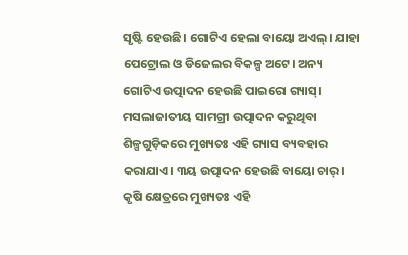ସୃଷ୍ଟି ହେଉଛି। ଗୋଟିଏ ହେଲା ବାୟୋ ଅଏଲ୍‌। ଯାହା ପେଟ୍ରୋଲ ଓ ଡିଜେଲର ବିକଳ୍ପ ଅଟେ। ଅନ୍ୟ ଗୋଟିଏ ଉତ୍ପାଦନ ହେଉଛି ପାଇରୋ ଗ୍ୟାସ୍‌। ମସଲାଜାତୀୟ ସାମଗ୍ରୀ ଉତ୍ପାଦନ କରୁଥିବା ଶିଳ୍ପଗୁଡ଼ିକରେ ମୁଖ୍ୟତଃ ଏହି ଗ୍ୟାସ ବ୍ୟବହାର କରାଯାଏ। ୩ୟ ଉତ୍ପାଦନ ହେଉଛି ବାୟୋ ଚାର୍‌। କୃଷି କ୍ଷେତ୍ରରେ ମୁଖ୍ୟତଃ ଏହି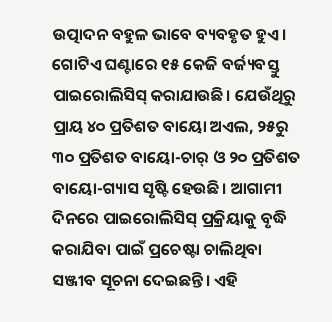ଉତ୍ପାଦନ ବହୁଳ ଭାବେ ବ୍ୟବହୃତ ହୁଏ। ଗୋଟିଏ ଘଣ୍ଟାରେ ୧୫ କେଜି ବର୍ଜ୍ୟବସ୍ତୁ ପାଇରୋଲିସିସ୍‌ କରାଯାଉଛି। ଯେଉଁଥିରୁ ପ୍ରାୟ ୪୦ ପ୍ରତିଶତ ବାୟୋ ଅଏଲ, ୨୫ରୁ ୩୦ ପ୍ରତିଶତ ବାୟୋ-ଚାର୍‌ ଓ ୨୦ ପ୍ରତିଶତ ବାୟୋ-ଗ୍ୟାସ ସୃଷ୍ଟି ହେଉଛି। ଆଗାମୀ ଦିନରେ ପାଇରୋଲିସିସ୍‌ ପ୍ରକ୍ରିୟାକୁ ବୃଦ୍ଧି କରାଯିବା ପାଇଁ ପ୍ରଚେଷ୍ଟା ଚାଲିଥିବା ସଞ୍ଜୀବ ସୂଚନା ଦେଇଛନ୍ତି। ଏହି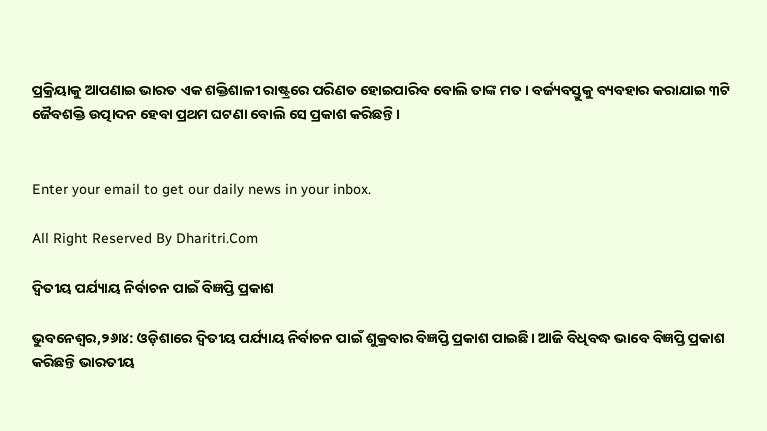ପ୍ରକ୍ରିୟାକୁ ଆପଣାଇ ଭାରତ ଏକ ଶକ୍ତିଶାଳୀ ରାଷ୍ଟ୍ରରେ ପରିଣତ ହୋଇପାରିବ ବୋଲି ତାଙ୍କ ମତ। ବର୍ଜ୍ୟବସ୍ତୁକୁ ବ୍ୟବହାର କରାଯାଇ ୩ଟି ଜୈବଶକ୍ତି ଉତ୍ପାଦନ ହେବା ପ୍ରଥମ ଘଟଣା ବୋଲି ସେ ପ୍ରକାଶ କରିଛନ୍ତି।


Enter your email to get our daily news in your inbox.

All Right Reserved By Dharitri.Com

ଦ୍ୱିତୀୟ ପର୍ଯ୍ୟାୟ ନିର୍ବାଚନ ପାଇଁ ବିଜ୍ଞପ୍ତି ପ୍ରକାଶ

ଭୁବନେଶ୍ୱର,୨୬ା୪: ଓଡ଼ିଶାରେ ଦ୍ୱିତୀୟ ପର୍ଯ୍ୟାୟ ନିର୍ବାଚନ ପାଇଁ ଶୁକ୍ରବାର ବିଜ୍ଞପ୍ତି ପ୍ରକାଶ ପାଇଛି। ଆଜି ବିଧିବଦ୍ଧ ଭାବେ ବିଜ୍ଞପ୍ତି ପ୍ରକାଶ କରିଛନ୍ତି ଭାରତୀୟ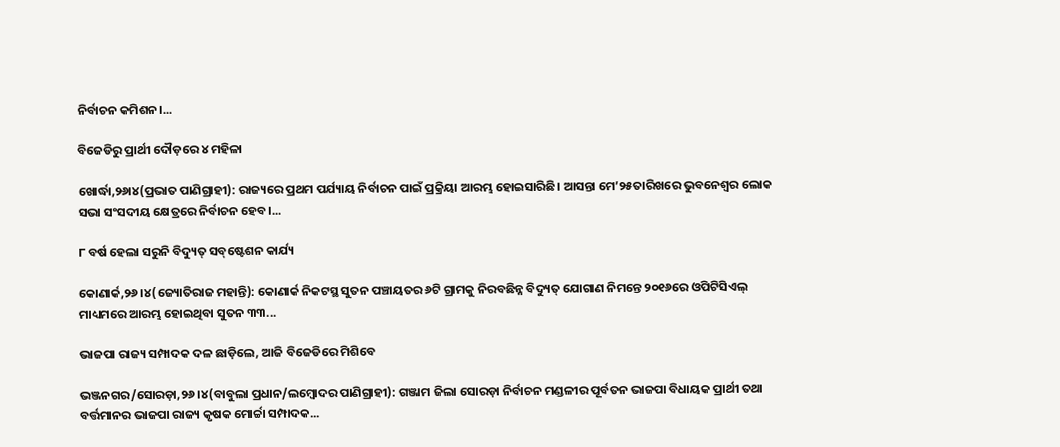ନିର୍ବାଚନ କମିଶନ।...

ବିଜେଡିରୁ ପ୍ରାର୍ଥୀ ଦୌଡ଼ରେ ୪ ମହିଳା

ଖୋର୍ଦ୍ଧା,୨୬ା୪(ପ୍ରଭାତ ପାଣିଗ୍ରାହୀ): ରାଜ୍ୟରେ ପ୍ରଥମ ପର୍ଯ୍ୟାୟ ନିର୍ବାଚନ ପାଇଁ ପ୍ରକ୍ରିୟା ଆରମ୍ଭ ହୋଇସାରିଛି। ଆସନ୍ତା ମେ’୨୫ତାରିଖରେ ଭୁବନେଶ୍ୱର ଲୋକ ସଭା ସଂସଦୀୟ କ୍ଷେତ୍ରରେ ନିର୍ବାଚନ ହେବ।...

୮ ବର୍ଷ ହେଲା ସରୁନି ବିଦ୍ୟୁତ୍‌ ସବ୍‌ଷ୍ଟେଶନ କାର୍ଯ୍ୟ

କୋଣାର୍କ,୨୬।୪(ଜ୍ୟୋତିରାଜ ମହାନ୍ତି): କୋଣାର୍କ ନିକଟସ୍ଥ ସୁତନ ପଞ୍ଚାୟତର ୬ଟି ଗ୍ରାମକୁ ନିରବଛିନ୍ନ ବିଦ୍ୟୁତ୍‌ ଯୋଗାଣ ନିମନ୍ତେ ୨୦୧୬ରେ ଓପିଟିସିଏଲ୍‌ ମାଧ୍ୟମରେ ଆରମ୍ଭ ହୋଇଥିବା ସୁତନ ୩୩...

ଭାଜପା ରାଜ୍ୟ ସମ୍ପାଦକ ଦଳ ଛାଡ଼ିଲେ, ଆଜି ବିଜେଡିରେ ମିଶିବେ

ଭଞ୍ଜନଗର/ସୋରଡ଼ା,୨୬।୪(ବାବୁଲା ପ୍ରଧାନ/ଲମ୍ବୋଦର ପାଣିଗ୍ରାହୀ): ଗଞ୍ଜାମ ଜିଲା ସୋରଡ଼ା ନିର୍ବାଚନ ମଣ୍ଡଳୀର ପୂର୍ବତନ ଭାଜପା ବିଧାୟକ ପ୍ରାର୍ଥୀ ତଥା ବର୍ତ୍ତମାନର ଭାଜପା ରାଜ୍ୟ କୃଷକ ମୋର୍ଚ୍ଚା ସମ୍ପାଦକ...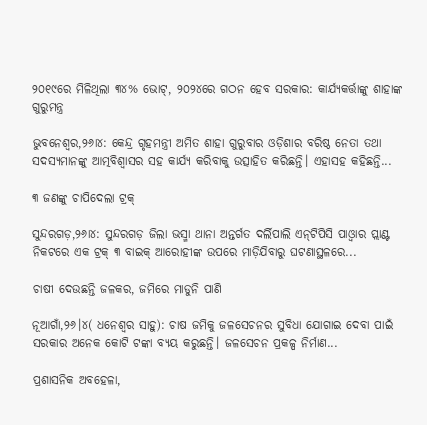୨୦୧୯ରେ ମିଳିଥିଲା ୩୪% ଭୋଟ୍, ୨୦୨୪ରେ ଗଠନ ହେବ ସରକାର: କାର୍ଯ୍ୟକର୍ତ୍ତାଙ୍କୁ ଶାହାଙ୍କ ଗୁରୁମନ୍ତ୍ର

ଭୁବନେଶ୍ୱର,୨୬ା୪: କେନ୍ଦ୍ର ଗୃହମନ୍ତ୍ରୀ ଅମିତ ଶାହା ଗୁରୁବାର ଓଡ଼ିଶାର ବରିଷ୍ଠ ନେତା ତଥା ସଦସ୍ୟମାନଙ୍କୁ ଆତ୍ମବିଶ୍ୱାସର ସହ କାର୍ଯ୍ୟ କରିବାକୁ ଉତ୍ସାହିତ କରିଛନ୍ତି। ଏହାସହ କହିଛନ୍ତି...

୩ ଜଣଙ୍କୁ ଚାପିଦେଲା ଟ୍ରକ୍‌

ସୁନ୍ଦରଗଡ଼,୨୬ା୪: ସୁନ୍ଦରଗଡ଼ ଜିଲା ଭସ୍ମା ଥାନା ଅନ୍ତର୍ଗତ ଦର୍ଲିପାଲି ଏନ୍‌ଟିପିସି ପାଓ୍ବାର ପ୍ଲାଣ୍ଟ ନିକଟରେ ଏକ ଟ୍ରକ୍‌ ୩ ବାଇକ୍‌ ଆରୋହୀଙ୍କ ଉପରେ ମାଡ଼ିଯିବାରୁ ଘଟଣାସ୍ଥଳରେ...

ଚାଷୀ ଦେଉଛନ୍ତି ଜଳକର, ଜମିରେ ମାଡୁନି ପାଣି

ନୂଆଗାଁ,୨୬।୪( ଧନେଶ୍ୱର ସାହୁ): ଚାଷ ଜମିକୁ ଜଳସେଚନର ସୁବିଧା ଯୋଗାଇ ଦେବା ପାଇଁ ସରକାର ଅନେକ କୋଟି ଟଙ୍କା ବ୍ୟୟ କରୁଛନ୍ତି। ଜଳସେଚନ ପ୍ରକଳ୍ପ ନିର୍ମାଣ...

ପ୍ରଶାସନିକ ଅବହେଳା,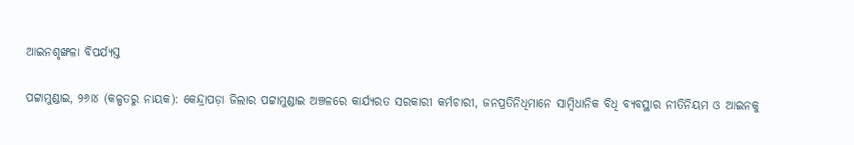ଆଇନଶୃଙ୍ଖଳା ବିପର୍ଯ୍ୟସ୍ତ

ପଟ୍ଟାମୁଣ୍ଡାଇ, ୨୬ା୪ (କଳ୍ପତରୁ ନାୟକ): କେନ୍ଦ୍ରାପଡ଼ା ଜିଲାର ପଟ୍ଟାମୁଣ୍ଡାଇ ଅଞ୍ଚଳରେ କାର୍ଯ୍ୟରତ ସରକାରୀ କର୍ମଚାରୀ, ଜନପ୍ରତିନିଧିମାନେ ସାମ୍ବିଧାନିକ ବିଧି ବ୍ୟବସ୍ଥାର ନୀତିନିୟମ ଓ ଆଇନକୁ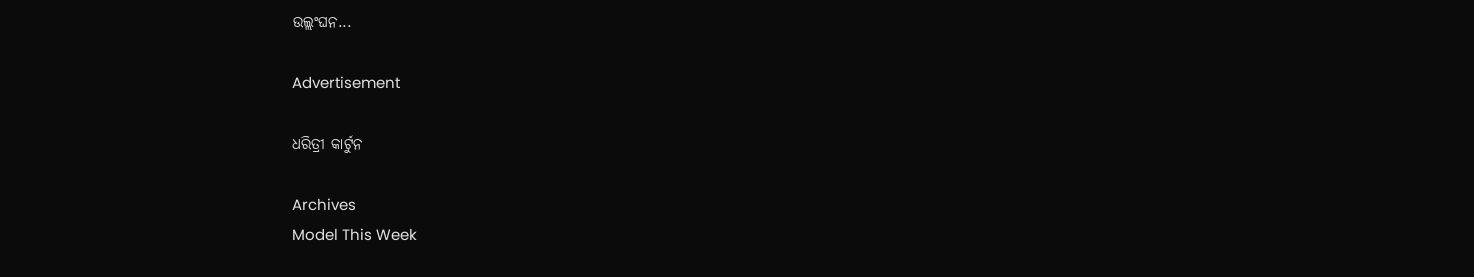ଉଲ୍ଲଂଘନ...

Advertisement

ଧରିତ୍ରୀ କାର୍ଟୁନ

Archives
Model This Week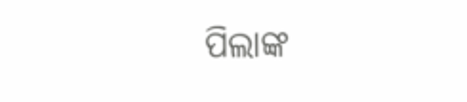ପିଲାଙ୍କ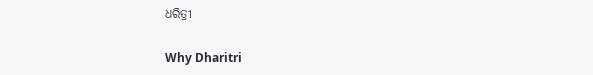ଧରିତ୍ରୀ

Why Dharitri